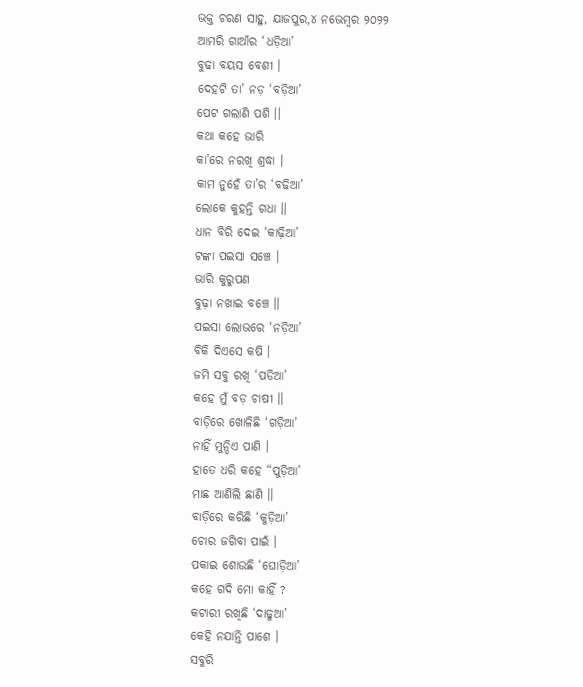ଭକ୍ତ ଚରଣ ସାହୁ, ଯାଜପୁର,୪ ନଭେମ୍ବର ୨୦୨୨
ଆମରି ଗାଆଁର ‘ଧଡ଼ିଆ’
ବୁଢା ବୟସ ବେଶୀ ।
ଦେହଟି ତା’ ନଡ଼ ‘ବଡ଼ିଆ’
ପେଟ ଗଲାଣି ପଶି ।।
କଥା କହେ ଭାରି
କା’ରେ ନରଖି ଶ୍ରଦ୍ଧା ।
କାମ ନୁହେଁ ତା’ର ‘ବଢିଆ’
ଲୋକେ କୁହନ୍ତି ଗଧା ।।
ଧାନ ବିରି ଦେଇ ‘କାଢ଼ିଆ’
ଟଙ୍କା ପଇସା ସଞ୍ଚେ ।
ଭାରି କୁରୁପଣ
ବୁଢ଼ା ନଖାଇ ବଞ୍ଚେ ।।
ପଇସା ଲୋଭରେ ‘ନଡ଼ିଆ’
ବିକି ଦିଏସେ କଷି ।
ଜମି ସବୁ ରଖି ‘ପଡିଆ’
କହେ ମୁଁ ବଡ଼ ଚାଷୀ ।।
ବାଡ଼ିରେ ଖୋଳିଛି ‘ଗଡ଼ିଆ’
ନାହିଁ ମୁନ୍ଦିଏ ପାଣି ।
ହାତେ ଧରି କହେ “ପୁଡ଼ିଆ’
ମାଛ ଆଣିଲି ଛାଣି ।।
ବାଡ଼ିରେ କରିଛି ‘କୁଡ଼ିଆ’
ଚୋର ଜଗିବା ପାଇଁ ।
ପକାଇ ଶୋଉଛି ‘ଘୋଡ଼ିଆ’
କହେ ଗଦି ମୋ କାହିଁ ?
କଟାରୀ ରଖିଛି ‘ଦାଢୁଆ’
କେହି ନଯାନ୍ତି ପାଶେ ।
ସବୁରି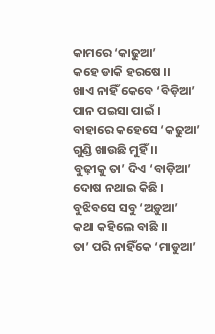କାମରେ ‘କାଢୁଆ’
କହେ ଡାକି ହରଷେ ।।
ଖାଏ ନାହିଁ କେବେ ‘ବିଡ଼ିଆ’
ପାନ ପଇସା ପାଇଁ ।
ବାହାରେ କହେସେ ‘କଢୁଆ’
ଗୁଣ୍ଡି ଖାଉଛି ମୁହିଁ ।।
ବୁଢ଼ୀକୁ ତା’ ଦିଏ ‘ବାଡ଼ିଆ’
ଦୋଷ ନଥାଇ କିଛି ।
ବୁଝିବସେ ସବୁ ‘ଅଡ଼ୁଆ’
କଥା କହିଲେ ବାଛି ।।
ତା’ ପରି ନାହିଁକେ ‘ମାଡୁଆ’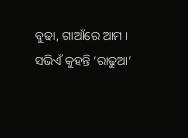ବୁଢା, ଗାଆଁରେ ଆମ ।
ସଭିଏଁ କୁହନ୍ତି ‘ରାଢୁଆ’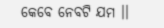କେବେ ନେବଟି ଯମ ।।